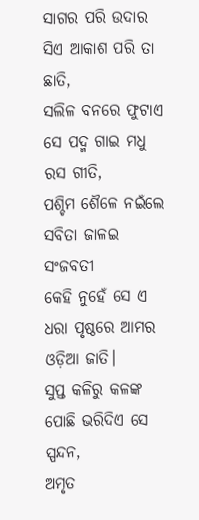ସାଗର ପରି ଉଦାର ସିଏ ଆକାଶ ପରି ତା ଛାତି,
ସଲିଳ ବନରେ ଫୁଟାଏ ସେ ପଦ୍ମ ଗାଇ ମଧୁ ରସ ଗୀତି,
ପଶ୍ଚିମ ଶୈଳେ ନଇଁଲେ ସବିତା ଜାଳଇ ସଂଜବତୀ
କେହି ନୁହେଁ ସେ ଏ ଧରା ପୃଷ୍ଠରେ ଆମର ଓଡ଼ିଆ ଜାତି।
ସୁପ୍ତ କଳିରୁ କଳଙ୍କ ପୋଛି ଭରିଦିଏ ସେ ସ୍ପନ୍ଦନ,
ଅମୃତ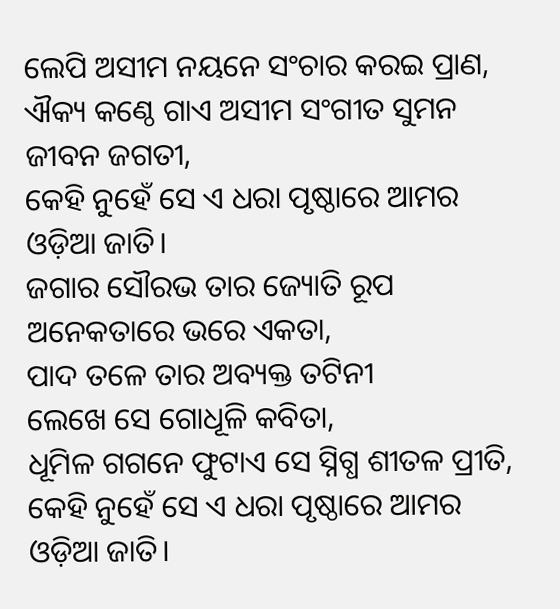ଲେପି ଅସୀମ ନୟନେ ସଂଚାର କରଇ ପ୍ରାଣ,
ଐକ୍ୟ କଣ୍ଠେ ଗାଏ ଅସୀମ ସଂଗୀତ ସୁମନ ଜୀବନ ଜଗତୀ,
କେହି ନୁହେଁ ସେ ଏ ଧରା ପୃଷ୍ଠାରେ ଆମର ଓଡ଼ିଆ ଜାତି।
ଜଗାର ସୌରଭ ତାର ଜ୍ୟୋତି ରୂପ ଅନେକତାରେ ଭରେ ଏକତା,
ପାଦ ତଳେ ତାର ଅବ୍ୟକ୍ତ ତଟିନୀ
ଲେଖେ ସେ ଗୋଧୂଳି କବିତା,
ଧୂମିଳ ଗଗନେ ଫୁଟାଏ ସେ ସ୍ନିଗ୍ଧ ଶୀତଳ ପ୍ରୀତି,
କେହି ନୁହେଁ ସେ ଏ ଧରା ପୃଷ୍ଠାରେ ଆମର ଓଡ଼ିଆ ଜାତି।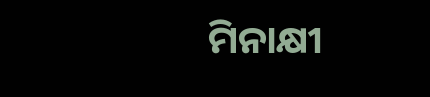ମିନାକ୍ଷୀ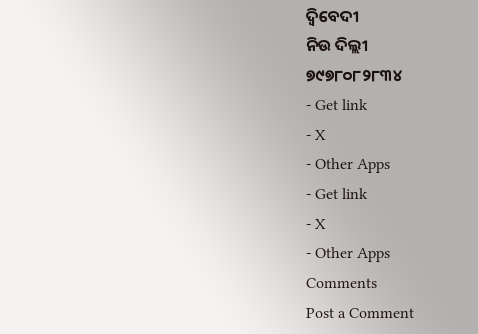ଦ୍ବିବେଦୀ
ନିଉ ଦିଲ୍ଲୀ
୭୯୭୮୦୮୨୮୩୪
- Get link
- X
- Other Apps
- Get link
- X
- Other Apps
Comments
Post a Comment